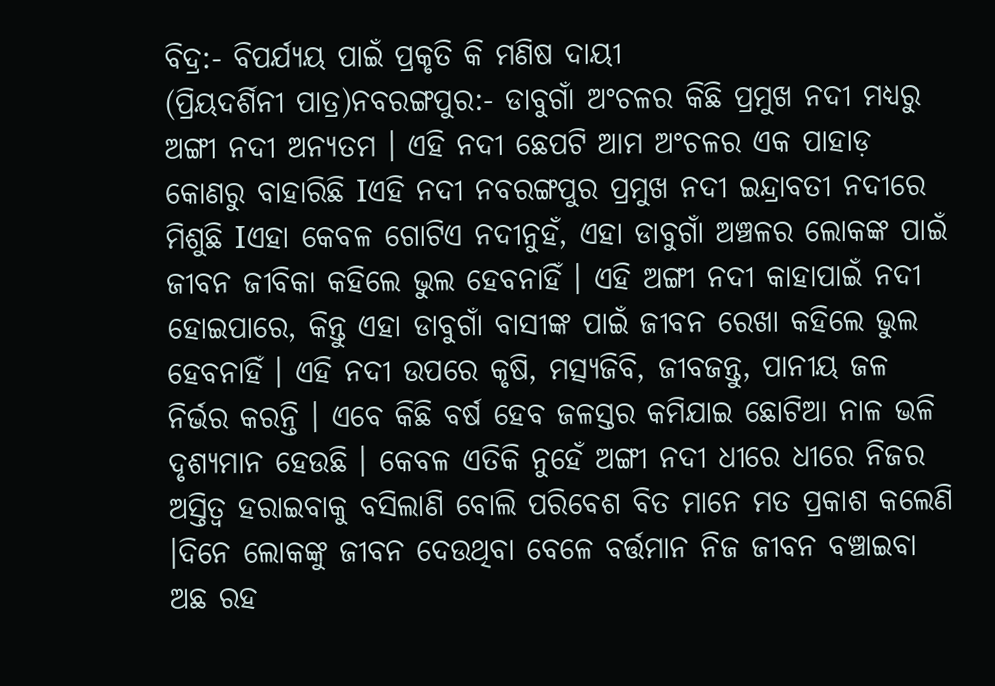ବିଦ୍ର:- ବିପର୍ଯ୍ୟୟ ପାଇଁ ପ୍ରକୃତି କି ମଣିଷ ଦାୟୀ
(ପ୍ରିୟଦର୍ଶିନୀ ପାତ୍ର)ନବରଙ୍ଗପୁର:- ଡାବୁଗାଁ ଅଂଚଳର କିଛି ପ୍ରମୁଖ ନଦୀ ମଧ୍ୟରୁ ଅଙ୍ଗୀ ନଦୀ ଅନ୍ୟତମ । ଏହି ନଦୀ ଛେପଟି ଆମ ଅଂଚଳର ଏକ ପାହାଡ଼ କୋଣରୁ ବାହାରିଛି Iଏହି ନଦୀ ନବରଙ୍ଗପୁର ପ୍ରମୁଖ ନଦୀ ଇନ୍ଦ୍ରାବତୀ ନଦୀରେ ମିଶୁଛି Iଏହା କେବଳ ଗୋଟିଏ ନଦୀନୁହଁ, ଏହା ଡାବୁଗାଁ ଅଞ୍ଚଳର ଲୋକଙ୍କ ପାଇଁ ଜୀବନ ଜୀବିକା କହିଲେ ଭୁଲ ହେବନାହିଁ । ଏହି ଅଙ୍ଗୀ ନଦୀ କାହାପାଇଁ ନଦୀ ହୋଇପାରେ, କିନ୍ତୁ ଏହା ଡାବୁଗାଁ ବାସୀଙ୍କ ପାଇଁ ଜୀବନ ରେଖା କହିଲେ ଭୁଲ ହେବନାହିଁ । ଏହି ନଦୀ ଉପରେ କୃଷି, ମତ୍ସ୍ୟଜିବି, ଜୀବଜନ୍ତୁ, ପାନୀୟ ଜଳ ନିର୍ଭର କରନ୍ତି । ଏବେ କିଛି ବର୍ଷ ହେବ ଜଳସ୍ତର କମିଯାଇ ଛୋଟିଆ ନାଳ ଭଳି ଦୃଶ୍ୟମାନ ହେଉଛି । କେବଳ ଏତିକି ନୁହେଁ ଅଙ୍ଗୀ ନଦୀ ଧୀରେ ଧୀରେ ନିଜର ଅସ୍ତିତ୍ବ ହରାଇବାକୁ ବସିଲାଣି ବୋଲି ପରିବେଶ ବିତ ମାନେ ମତ ପ୍ରକାଶ କଲେଣି ।ଦିନେ ଲୋକଙ୍କୁ ଜୀବନ ଦେଉଥିବା ବେଳେ ବର୍ତ୍ତମାନ ନିଜ ଜୀବନ ବଞ୍ଚାଇବା ଅଛ ରହ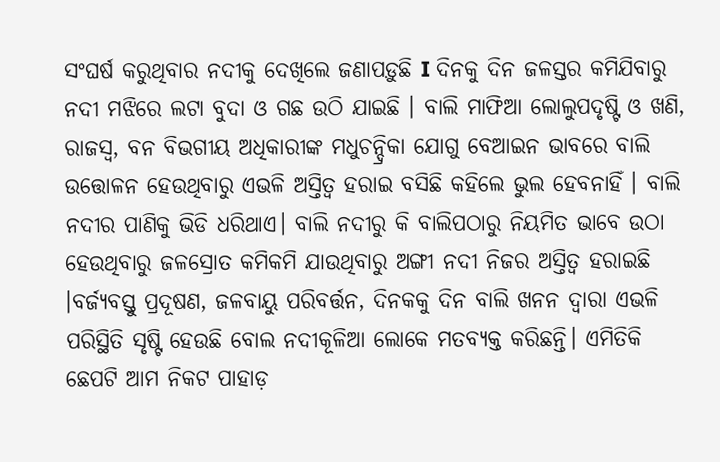ସଂଘର୍ଷ କରୁଥିବାର ନଦୀକୁ ଦେଖିଲେ ଜଣାପଡ଼ୁଛି I ଦିନକୁ ଦିନ ଜଳସ୍ତର କମିଯିବାରୁ ନଦୀ ମଝିରେ ଲଟା ବୁଦା ଓ ଗଛ ଉଠି ଯାଇଛି । ବାଲି ମାଫିଆ ଲୋଲୁପଦୃଷ୍ଟି ଓ ଖଣି, ରାଜସ୍ବ, ବନ ବିଭଗୀୟ ଅଧିକାରୀଙ୍କ ମଧୁଚନ୍ଦ୍ରିକା ଯୋଗୁ ବେଆଇନ ଭାବରେ ବାଲି ଉତ୍ତୋଳନ ହେଉଥିବାରୁ ଏଭଳି ଅସ୍ତିତ୍ବ ହରାଇ ବସିଛି କହିଲେ ଭୁଲ ହେବନାହିଁ । ବାଲି ନଦୀର ପାଣିକୁ ଭିଡି ଧରିଥାଏ। ବାଲି ନଦୀରୁ କି ବାଲିପଠାରୁ ନିୟମିତ ଭାବେ ଉଠା ହେଉଥିବାରୁ ଜଳସ୍ରୋତ କମିକମି ଯାଉଥିବାରୁ ଅଙ୍ଗୀ ନଦୀ ନିଜର ଅସ୍ତିତ୍ଵ ହରାଇଛି ।ବର୍ଜ୍ୟବସ୍ତୁ ପ୍ରଦୂଷଣ, ଜଳବାୟୁ ପରିବର୍ତ୍ତନ, ଦିନକକୁ ଦିନ ବାଲି ଖନନ ଦ୍ୱାରା ଏଭଳି ପରିସ୍ଥିତି ସୃଷ୍ଟି ହେଉଛି ବୋଲ ନଦୀକୂଳିଆ ଲୋକେ ମତବ୍ୟକ୍ତ କରିଛନ୍ତି। ଏମିତିକି ଛେପଟି ଆମ ନିକଟ ପାହାଡ଼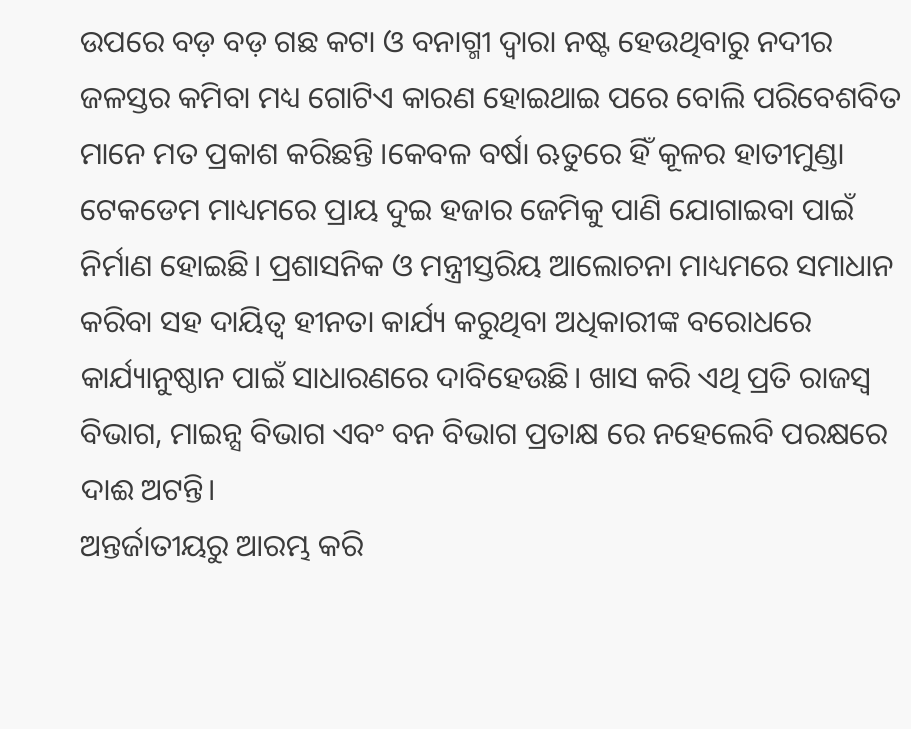ଉପରେ ବଡ଼ ବଡ଼ ଗଛ କଟା ଓ ବନାଗ୍ମୀ ଦ୍ବାରା ନଷ୍ଟ ହେଉଥିବାରୁ ନଦୀର ଜଳସ୍ତର କମିବା ମଧ୍ୟ ଗୋଟିଏ କାରଣ ହୋଇଥାଇ ପରେ ବୋଲି ପରିବେଶବିତ ମାନେ ମତ ପ୍ରକାଶ କରିଛନ୍ତି ।କେବଳ ବର୍ଷା ଋତୁରେ ହିଁ କୂଳର ହାତୀମୁଣ୍ଡା ଟେକଡେମ ମାଧ୍ୟମରେ ପ୍ରାୟ ଦୁଇ ହଜାର ଜେମିକୁ ପାଣି ଯୋଗାଇବା ପାଇଁ ନିର୍ମାଣ ହୋଇଛି। ପ୍ରଶାସନିକ ଓ ମନ୍ତ୍ରୀସ୍ତରିୟ ଆଲୋଚନା ମାଧ୍ୟମରେ ସମାଧାନ କରିବା ସହ ଦାୟିତ୍ଵ ହୀନତା କାର୍ଯ୍ୟ କରୁଥିବା ଅଧିକାରୀଙ୍କ ବରୋଧରେ କାର୍ଯ୍ୟାନୁଷ୍ଠାନ ପାଇଁ ସାଧାରଣରେ ଦାବିହେଉଛି। ଖାସ କରି ଏଥି ପ୍ରତି ରାଜସ୍ଵ ବିଭାଗ, ମାଇନ୍ସ ବିଭାଗ ଏବଂ ବନ ବିଭାଗ ପ୍ରତାକ୍ଷ ରେ ନହେଲେବି ପରକ୍ଷରେ ଦାଈ ଅଟନ୍ତି।
ଅନ୍ତର୍ଜାତୀୟରୁ ଆରମ୍ଭ କରି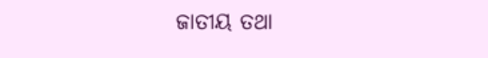ଜାତୀୟ ତଥା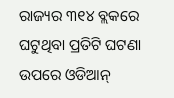ରାଜ୍ୟର ୩୧୪ ବ୍ଲକରେ ଘଟୁଥିବା ପ୍ରତିଟି ଘଟଣା ଉପରେ ଓଡିଆନ୍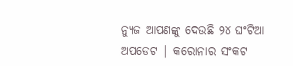ନ୍ୟୁଜ ଆପଣଙ୍କୁ ଦେଉଛି ୨୪ ଘଂଟିଆ ଅପଡେଟ | କରୋନାର ସଂକଟ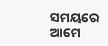ସମୟରେ ଆମେ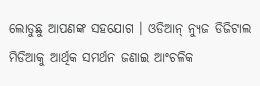ଲୋଡୁଛୁ ଆପଣଙ୍କ ସହଯୋଗ । ଓଡିଆନ୍ ନ୍ୟୁଜ ଡିଜିଟାଲ ମିଡିଆକୁ ଆର୍ଥିକ ସମର୍ଥନ ଜଣାଇ ଆଂଚଳିକ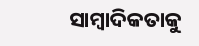ସାମ୍ବାଦିକତାକୁ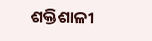ଶକ୍ତିଶାଳୀ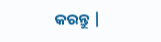କରନ୍ତୁ |